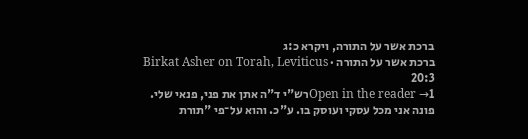ברכת אשר על התורה, ויקרא כ:ג
ברכת אשר על התורה · Birkat Asher on Torah, Leviticus 20:3
Open in the reader →1רש"י ד"ה אתן את פני, פנאי שלי. פונה אני מכל עסקי ועוסק בו. ע"כ. והוא על־פי "תורת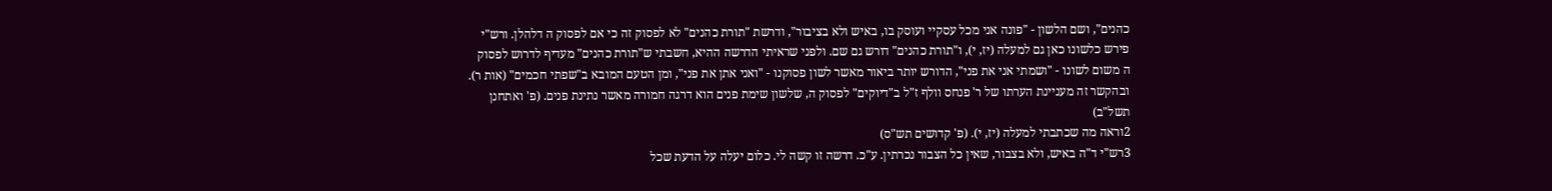כהנים", ושם הלשון - "פונה אני מכל עסקיי ועוסק בו, באיש ולא בציבור", ודרשת "תורת כהנים" לא לפסוק זה כי אם לפסוק ה דלהלן. ורש"י פירש כלשונו כאן גם למעלה (יז, י), ו"תורת כהנים" דורש גם שם. ולפני שראיתי הדרשה ההיא, חשבתי ש"תורת כהנים" מעדיף לדרוש לפסוק ה משום לשונו - "ושמתי אני את פני", הדורש יותר ביאור מאשר לשון פסוקנו - "ואני אתן את פני", ומן הטעם המובא ב"שפתי חכמים" (אות ר). ובהקשר זה מעניינת הערתו של ר' פנחס וולף ז"ל ב"דיוקים" לפסוק ה, שלשון שימת פנים הוא דרגה חמורה מאשר נתינת פנים. (פ' ואתחנן תשל"ב)
2וראה מה שכתבתי למעלה (יז, י). (פ' קדושים תש"ס)
3רש"י ד"ה באיש, ולא בצבור, שאין כל הצבור נכרתין. ע"כ. דרשה זו קשה לי. כלום יעלה על הדעת שכל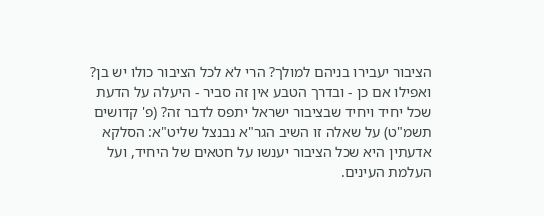הציבור יעבירו בניהם למולך? הרי לא לכל הציבור כולו יש בן? ואפילו אם כן - ובדרך הטבע אין זה סביר - היעלה על הדעת שכל יחיד ויחיד שבציבור ישראל יתפס לדבר זה? (פ' קדושים תשמ"ט) על שאלה זו השיב הגר"א נבנצל שליט"א: הסלקא אדעתין היא שכל הציבור יענשו על חטאים של היחיד, ועל העלמת העינים.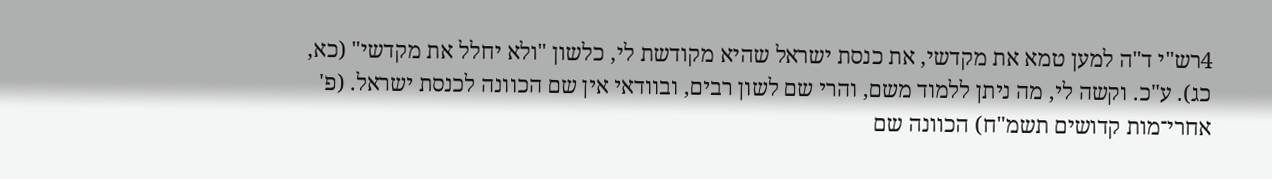4רש"י ד"ה למען טמא את מקדשי, את כנסת ישראל שהיא מקודשת לי, כלשון "ולא יחלל את מקדשי" (כא, כג). ע"כ. וקשה לי, מה ניתן ללמוד משם, והרי שם לשון רבים, ובוודאי אין שם הכוונה לכנסת ישראל. (פ' אחרי־מות קדושים תשמ"ח) הכוונה שם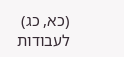(כא, כג) לעבודות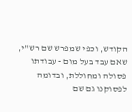הקודש, וכפי שמפרש שם רש"י, שאם עבד בעל מום - עבודתו פסולה ומחוללת, ובדומה לפסוקנו גם שם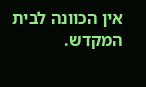אין הכוונה לבית המקדש.